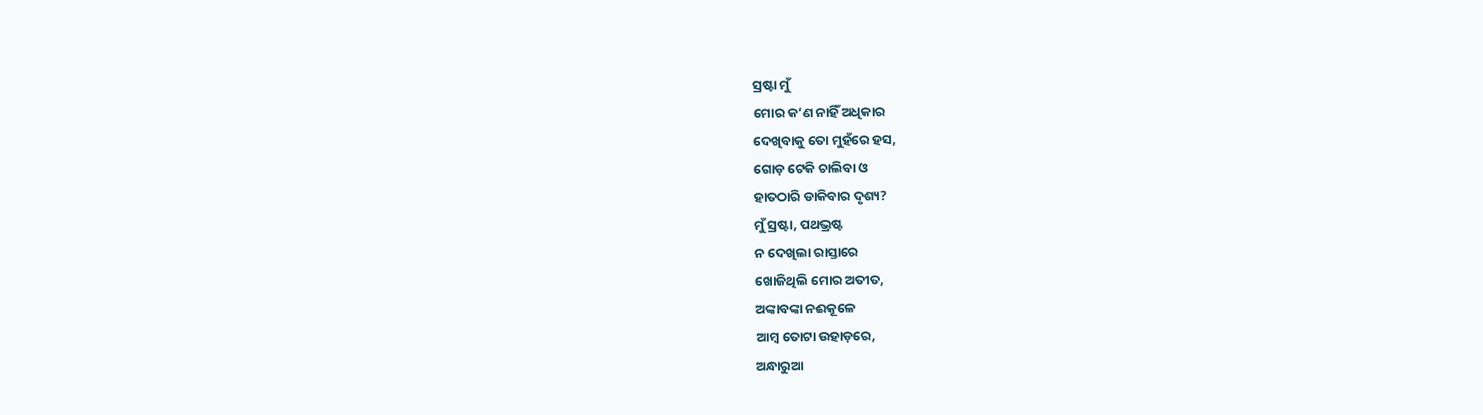ସ୍ରଷ୍ଟା ମୁଁ
ମୋର କ’ଣ ନାହିଁ ଅଧିକାର
ଦେଖିବାକୁ ତୋ ମୁହଁରେ ହସ,
ଗୋଡ଼ ଟେକି ଚାଲିବା ଓ
ହାତଠାରି ଡାକିବାର ଦୃଶ୍ୟ?
ମୁଁ ସ୍ରଷ୍ଟା, ପଥଭ୍ରଷ୍ଟ
ନ ଦେଖିଲା ରାସ୍ତାରେ
ଖୋଜିଥିଲି ମୋର ଅତୀତ,
ଅଙ୍କାବଙ୍କା ନଈକୂଳେ
ଆମ୍ବ ତୋଟା ଉହାଡ଼ରେ,
ଅନ୍ଧାରୁଆ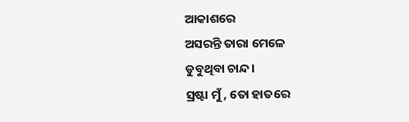ଆକାଶରେ
ଅସରନ୍ତି ତାରା ମେଳେ
ଡୁବୁଥିବା ଚାନ୍ଦ।
ସ୍ରଷ୍ଟା ମୁଁ, ତୋ ହାତରେ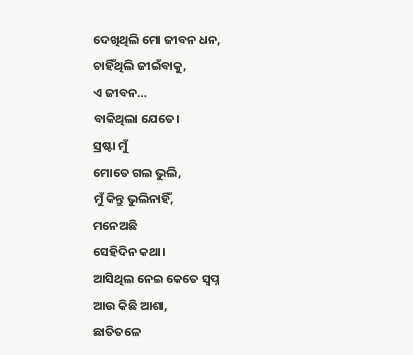ଦେଖିଥିଲି ମୋ ଜୀବନ ଧନ,
ଚାହିଁଥିଲି ଜୀଇଁବାକୁ,
ଏ ଜୀବନ…
ବାକିଥିଲା ଯେତେ।
ସ୍ରଷ୍ଟା ମୁଁ
ମୋତେ ଗଲ ଭୁଲି,
ମୁଁ କିନ୍ତୁ ଭୁଲିନାହିଁ,
ମନେଅଛି
ସେହିଦିନ କଥା।
ଆସିଥିଲ ନେଇ କେତେ ସ୍ବପ୍ନ
ଆଉ କିଛି ଆଶା,
ଛାତିତଳେ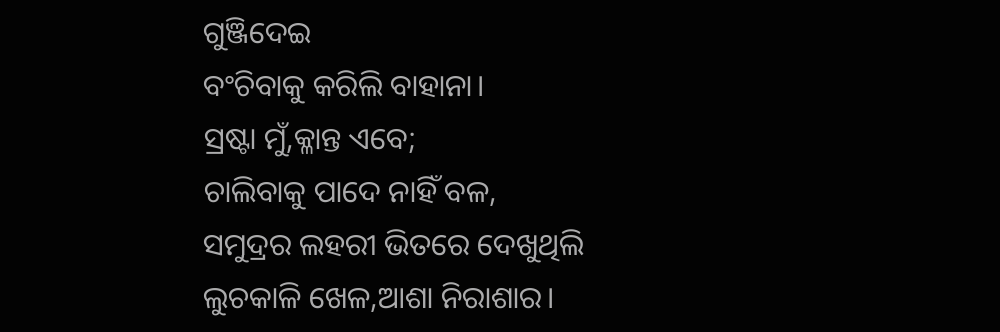ଗୁଞ୍ଜିଦେଇ
ବଂଚିବାକୁ କରିଲି ବାହାନା।
ସ୍ରଷ୍ଟା ମୁଁ,କ୍ଳାନ୍ତ ଏବେ;
ଚାଲିବାକୁ ପାଦେ ନାହିଁ ବଳ,
ସମୁଦ୍ରର ଲହରୀ ଭିତରେ ଦେଖୁଥିଲି
ଲୁଚକାଳି ଖେଳ,ଆଶା ନିରାଶାର।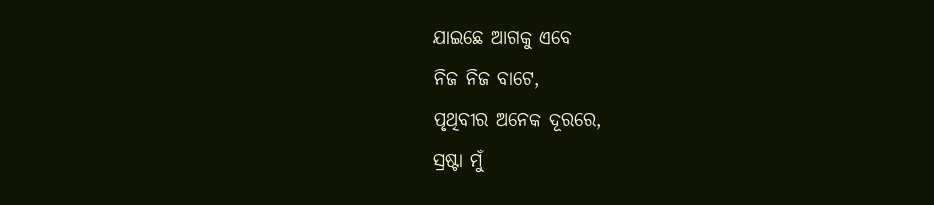ଯାଇଛେ ଆଗକୁ ଏବେ
ନିଜ ନିଜ ବାଟେ,
ପୃଥିବୀର ଅନେକ ଦୂରରେ,
ସ୍ରଷ୍ଟା ମୁଁ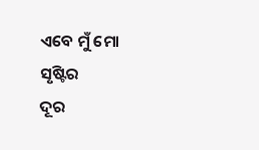ଏବେ ମୁଁ ମୋ ସୃଷ୍ଟିର
ଦୂର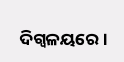ଦିଗ୍ବଳୟରେ।